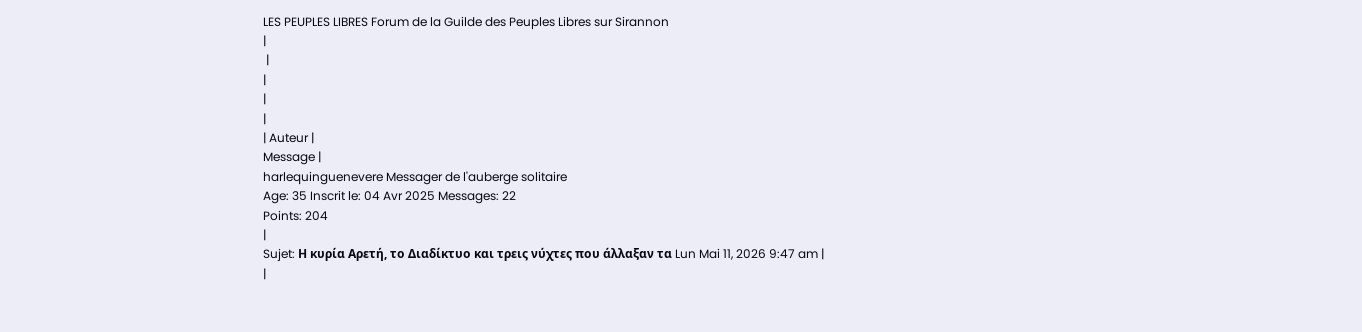LES PEUPLES LIBRES Forum de la Guilde des Peuples Libres sur Sirannon
|
 |
|
|
|
| Auteur |
Message |
harlequinguenevere Messager de l'auberge solitaire
Age: 35 Inscrit le: 04 Avr 2025 Messages: 22
Points: 204
|
Sujet: Η κυρία Αρετή, το Διαδίκτυο και τρεις νύχτες που άλλαξαν τα Lun Mai 11, 2026 9:47 am |
|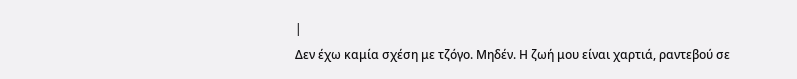|
Δεν έχω καμία σχέση με τζόγο. Μηδέν. Η ζωή μου είναι χαρτιά, ραντεβού σε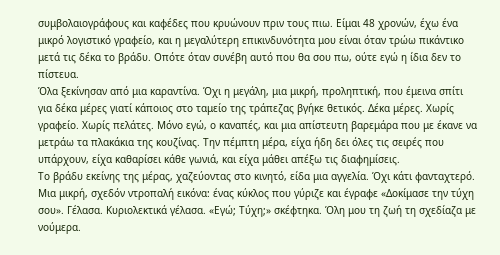συμβολαιογράφους και καφέδες που κρυώνουν πριν τους πιω. Είμαι 48 χρονών, έχω ένα μικρό λογιστικό γραφείο, και η μεγαλύτερη επικινδυνότητα μου είναι όταν τρώω πικάντικο μετά τις δέκα το βράδυ. Οπότε όταν συνέβη αυτό που θα σου πω, ούτε εγώ η ίδια δεν το πίστευα.
Όλα ξεκίνησαν από μια καραντίνα. Όχι η μεγάλη, μια μικρή, προληπτική, που έμεινα σπίτι για δέκα μέρες γιατί κάποιος στο ταμείο της τράπεζας βγήκε θετικός. Δέκα μέρες. Χωρίς γραφείο. Χωρίς πελάτες. Μόνο εγώ, ο καναπές, και μια απίστευτη βαρεμάρα που με έκανε να μετράω τα πλακάκια της κουζίνας. Την πέμπτη μέρα, είχα ήδη δει όλες τις σειρές που υπάρχουν, είχα καθαρίσει κάθε γωνιά, και είχα μάθει απέξω τις διαφημίσεις.
Το βράδυ εκείνης της μέρας, χαζεύοντας στο κινητό, είδα μια αγγελία. Όχι κάτι φανταχτερό. Μια μικρή, σχεδόν ντροπαλή εικόνα: ένας κύκλος που γύριζε και έγραφε «Δοκίμασε την τύχη σου». Γέλασα. Κυριολεκτικά γέλασα. «Εγώ; Τύχη;» σκέφτηκα. Όλη μου τη ζωή τη σχεδίαζα με νούμερα.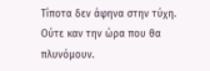Τίποτα δεν άφηνα στην τύχη. Ούτε καν την ώρα που θα πλυνόμουν.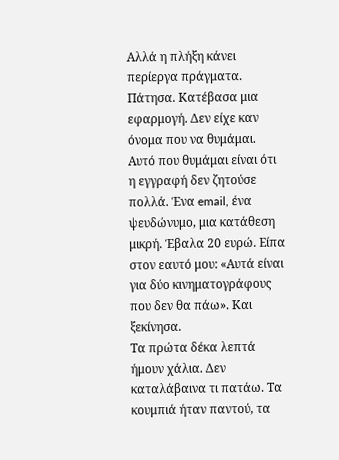Αλλά η πλήξη κάνει περίεργα πράγματα.
Πάτησα. Κατέβασα μια εφαρμογή. Δεν είχε καν όνομα που να θυμάμαι. Αυτό που θυμάμαι είναι ότι η εγγραφή δεν ζητούσε πολλά. Ένα email, ένα ψευδώνυμο, μια κατάθεση μικρή. Έβαλα 20 ευρώ. Είπα στον εαυτό μου: «Αυτά είναι για δύο κινηματογράφους που δεν θα πάω». Και ξεκίνησα.
Τα πρώτα δέκα λεπτά ήμουν χάλια. Δεν καταλάβαινα τι πατάω. Τα κουμπιά ήταν παντού, τα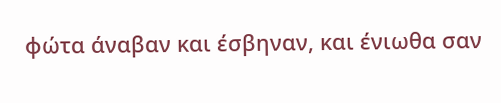φώτα άναβαν και έσβηναν, και ένιωθα σαν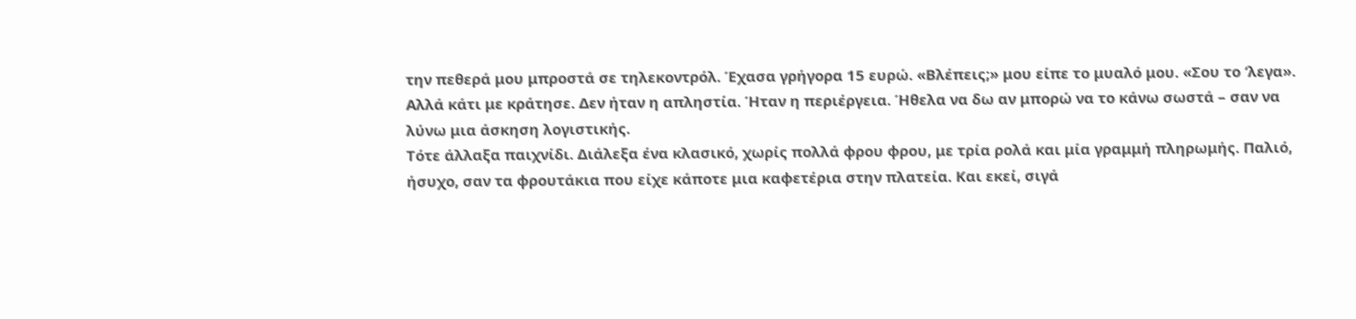την πεθερά μου μπροστά σε τηλεκοντρόλ. Έχασα γρήγορα 15 ευρώ. «Βλέπεις;» μου είπε το μυαλό μου. «Σου το ‘λεγα». Αλλά κάτι με κράτησε. Δεν ήταν η απληστία. Ήταν η περιέργεια. Ήθελα να δω αν μπορώ να το κάνω σωστά – σαν να λύνω μια άσκηση λογιστικής.
Τότε άλλαξα παιχνίδι. Διάλεξα ένα κλασικό, χωρίς πολλά φρου φρου, με τρία ρολά και μία γραμμή πληρωμής. Παλιό, ήσυχο, σαν τα φρουτάκια που είχε κάποτε μια καφετέρια στην πλατεία. Και εκεί, σιγά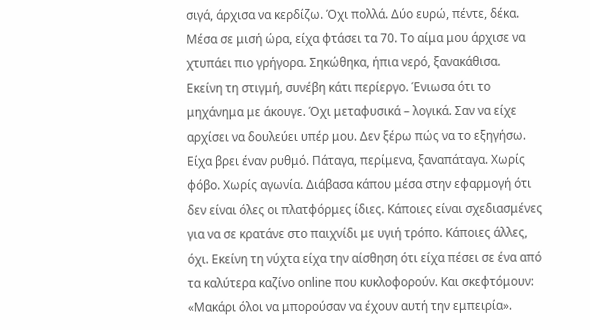σιγά, άρχισα να κερδίζω. Όχι πολλά. Δύο ευρώ, πέντε, δέκα. Μέσα σε μισή ώρα, είχα φτάσει τα 70. Το αίμα μου άρχισε να χτυπάει πιο γρήγορα. Σηκώθηκα, ήπια νερό, ξανακάθισα.
Εκείνη τη στιγμή, συνέβη κάτι περίεργο. Ένιωσα ότι το μηχάνημα με άκουγε. Όχι μεταφυσικά – λογικά. Σαν να είχε αρχίσει να δουλεύει υπέρ μου. Δεν ξέρω πώς να το εξηγήσω. Είχα βρει έναν ρυθμό. Πάταγα, περίμενα, ξαναπάταγα. Χωρίς φόβο. Χωρίς αγωνία. Διάβασα κάπου μέσα στην εφαρμογή ότι δεν είναι όλες οι πλατφόρμες ίδιες. Κάποιες είναι σχεδιασμένες για να σε κρατάνε στο παιχνίδι με υγιή τρόπο. Κάποιες άλλες, όχι. Εκείνη τη νύχτα είχα την αίσθηση ότι είχα πέσει σε ένα από τα καλύτερα καζίνο online που κυκλοφορούν. Και σκεφτόμουν: «Μακάρι όλοι να μπορούσαν να έχουν αυτή την εμπειρία».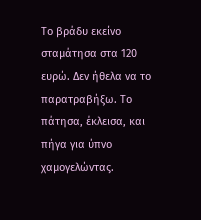Το βράδυ εκείνο σταμάτησα στα 120 ευρώ. Δεν ήθελα να το παρατραβήξω. Το πάτησα, έκλεισα, και πήγα για ύπνο χαμογελώντας.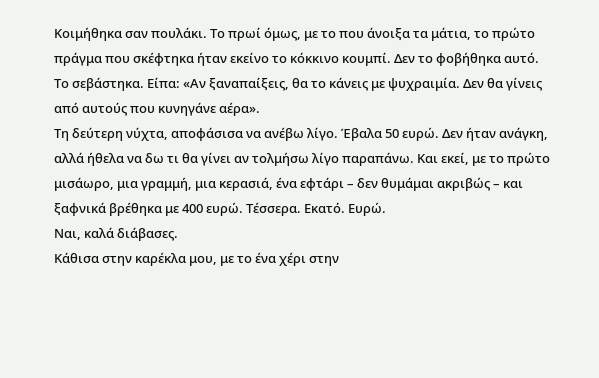Κοιμήθηκα σαν πουλάκι. Το πρωί όμως, με το που άνοιξα τα μάτια, το πρώτο πράγμα που σκέφτηκα ήταν εκείνο το κόκκινο κουμπί. Δεν το φοβήθηκα αυτό. Το σεβάστηκα. Είπα: «Αν ξαναπαίξεις, θα το κάνεις με ψυχραιμία. Δεν θα γίνεις από αυτούς που κυνηγάνε αέρα».
Τη δεύτερη νύχτα, αποφάσισα να ανέβω λίγο. Έβαλα 50 ευρώ. Δεν ήταν ανάγκη, αλλά ήθελα να δω τι θα γίνει αν τολμήσω λίγο παραπάνω. Και εκεί, με το πρώτο μισάωρο, μια γραμμή, μια κερασιά, ένα εφτάρι – δεν θυμάμαι ακριβώς – και ξαφνικά βρέθηκα με 400 ευρώ. Τέσσερα. Εκατό. Ευρώ.
Ναι, καλά διάβασες.
Κάθισα στην καρέκλα μου, με το ένα χέρι στην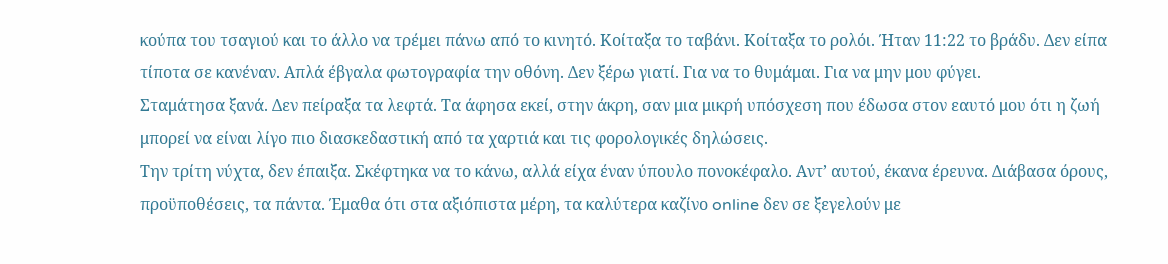κούπα του τσαγιού και το άλλο να τρέμει πάνω από το κινητό. Κοίταξα το ταβάνι. Κοίταξα το ρολόι. Ήταν 11:22 το βράδυ. Δεν είπα τίποτα σε κανέναν. Απλά έβγαλα φωτογραφία την οθόνη. Δεν ξέρω γιατί. Για να το θυμάμαι. Για να μην μου φύγει.
Σταμάτησα ξανά. Δεν πείραξα τα λεφτά. Τα άφησα εκεί, στην άκρη, σαν μια μικρή υπόσχεση που έδωσα στον εαυτό μου ότι η ζωή μπορεί να είναι λίγο πιο διασκεδαστική από τα χαρτιά και τις φορολογικές δηλώσεις.
Την τρίτη νύχτα, δεν έπαιξα. Σκέφτηκα να το κάνω, αλλά είχα έναν ύπουλο πονοκέφαλο. Αντ’ αυτού, έκανα έρευνα. Διάβασα όρους, προϋποθέσεις, τα πάντα. Έμαθα ότι στα αξιόπιστα μέρη, τα καλύτερα καζίνο online δεν σε ξεγελούν με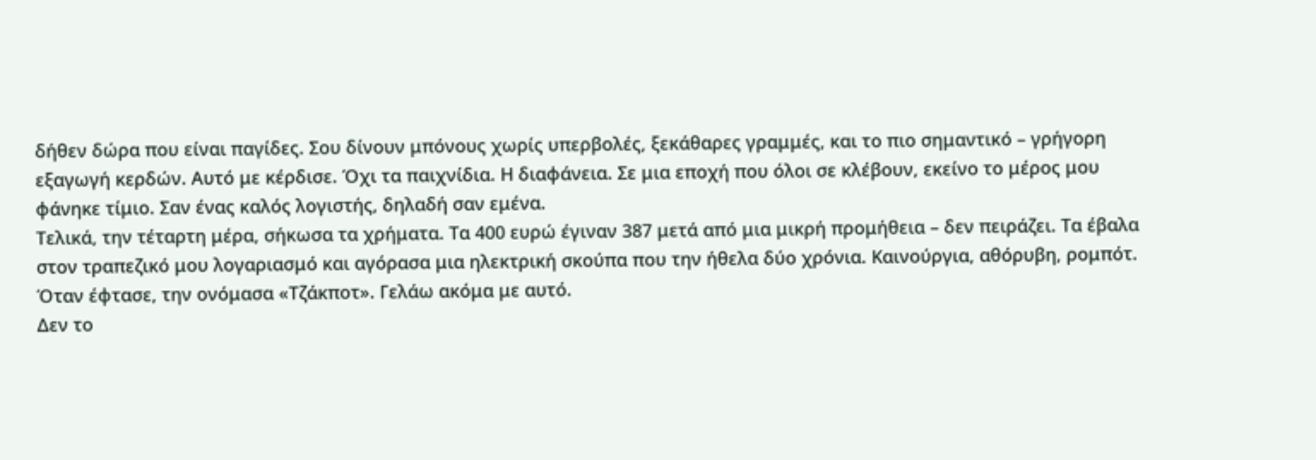δήθεν δώρα που είναι παγίδες. Σου δίνουν μπόνους χωρίς υπερβολές, ξεκάθαρες γραμμές, και το πιο σημαντικό – γρήγορη εξαγωγή κερδών. Αυτό με κέρδισε. Όχι τα παιχνίδια. Η διαφάνεια. Σε μια εποχή που όλοι σε κλέβουν, εκείνο το μέρος μου φάνηκε τίμιο. Σαν ένας καλός λογιστής, δηλαδή σαν εμένα.
Τελικά, την τέταρτη μέρα, σήκωσα τα χρήματα. Τα 400 ευρώ έγιναν 387 μετά από μια μικρή προμήθεια – δεν πειράζει. Τα έβαλα στον τραπεζικό μου λογαριασμό και αγόρασα μια ηλεκτρική σκούπα που την ήθελα δύο χρόνια. Καινούργια, αθόρυβη, ρομπότ. Όταν έφτασε, την ονόμασα «Τζάκποτ». Γελάω ακόμα με αυτό.
Δεν το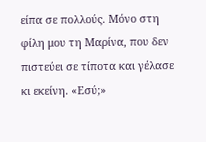είπα σε πολλούς. Μόνο στη φίλη μου τη Μαρίνα, που δεν πιστεύει σε τίποτα και γέλασε κι εκείνη. «Εσύ;»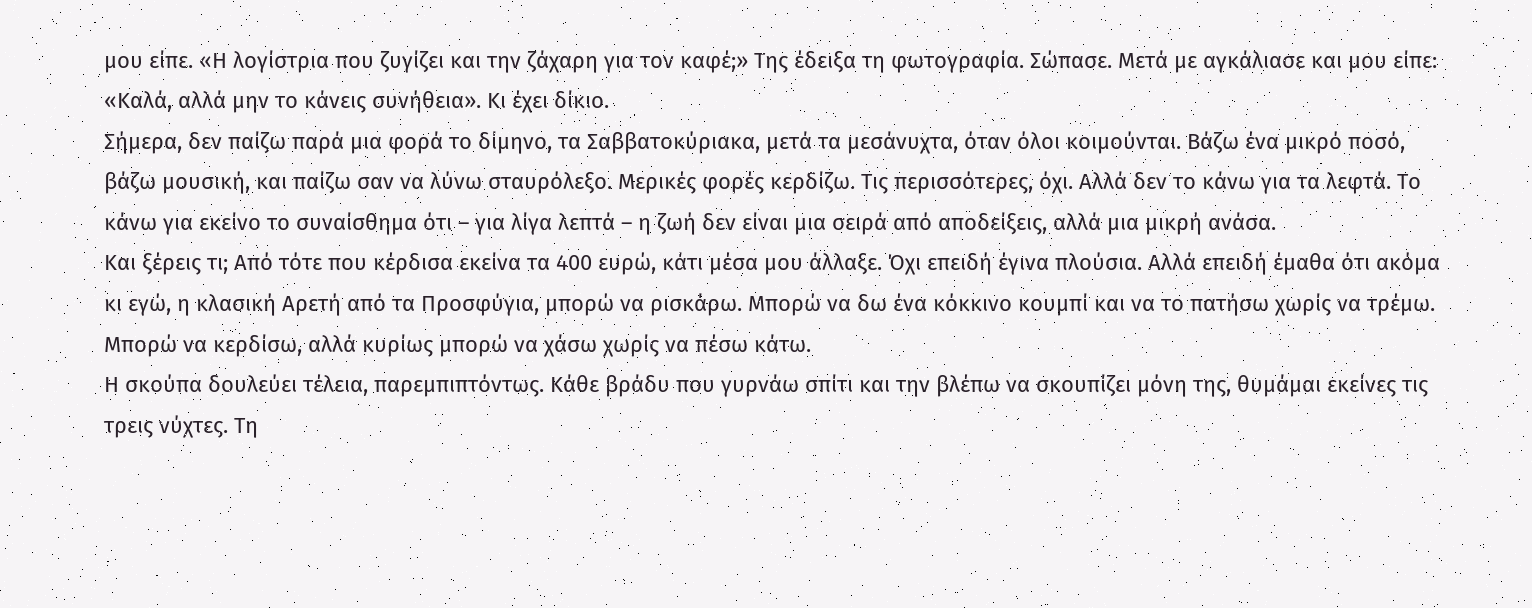μου είπε. «Η λογίστρια που ζυγίζει και την ζάχαρη για τον καφέ;» Της έδειξα τη φωτογραφία. Σώπασε. Μετά με αγκάλιασε και μου είπε: «Καλά, αλλά μην το κάνεις συνήθεια». Κι έχει δίκιο.
Σήμερα, δεν παίζω παρά μια φορά το δίμηνο, τα Σαββατοκύριακα, μετά τα μεσάνυχτα, όταν όλοι κοιμούνται. Βάζω ένα μικρό ποσό, βάζω μουσική, και παίζω σαν να λύνω σταυρόλεξο. Μερικές φορές κερδίζω. Τις περισσότερες, όχι. Αλλά δεν το κάνω για τα λεφτά. Το κάνω για εκείνο το συναίσθημα ότι – για λίγα λεπτά – η ζωή δεν είναι μια σειρά από αποδείξεις, αλλά μια μικρή ανάσα.
Και ξέρεις τι; Από τότε που κέρδισα εκείνα τα 400 ευρώ, κάτι μέσα μου άλλαξε. Όχι επειδή έγινα πλούσια. Αλλά επειδή έμαθα ότι ακόμα κι εγώ, η κλασική Αρετή από τα Προσφύγια, μπορώ να ρισκάρω. Μπορώ να δω ένα κόκκινο κουμπί και να το πατήσω χωρίς να τρέμω. Μπορώ να κερδίσω, αλλά κυρίως μπορώ να χάσω χωρίς να πέσω κάτω.
Η σκούπα δουλεύει τέλεια, παρεμπιπτόντως. Κάθε βράδυ που γυρνάω σπίτι και την βλέπω να σκουπίζει μόνη της, θυμάμαι εκείνες τις τρεις νύχτες. Τη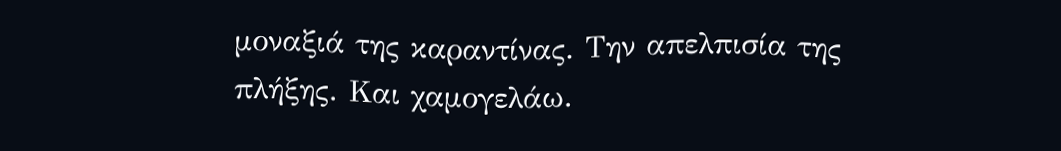μοναξιά της καραντίνας. Την απελπισία της πλήξης. Και χαμογελάω.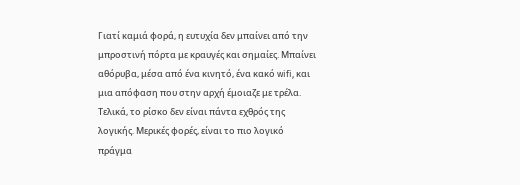Γιατί καμιά φορά, η ευτυχία δεν μπαίνει από την μπροστινή πόρτα με κραυγές και σημαίες. Μπαίνει αθόρυβα, μέσα από ένα κινητό, ένα κακό wifi, και μια απόφαση που στην αρχή έμοιαζε με τρέλα. Τελικά, το ρίσκο δεν είναι πάντα εχθρός της λογικής. Μερικές φορές, είναι το πιο λογικό πράγμα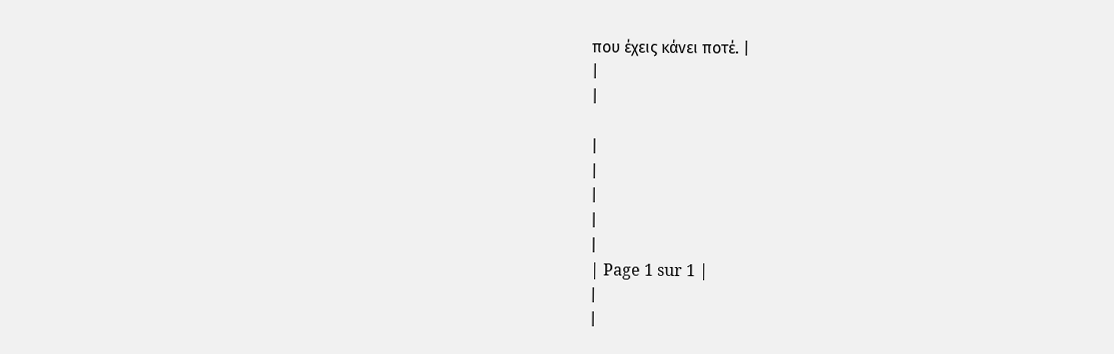που έχεις κάνει ποτέ. |
|
|

|
|
|
|
|
| Page 1 sur 1 |
|
|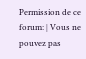Permission de ce forum: | Vous ne pouvez pas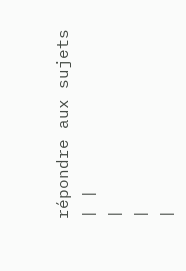répondre aux sujets
| |
|
|
|